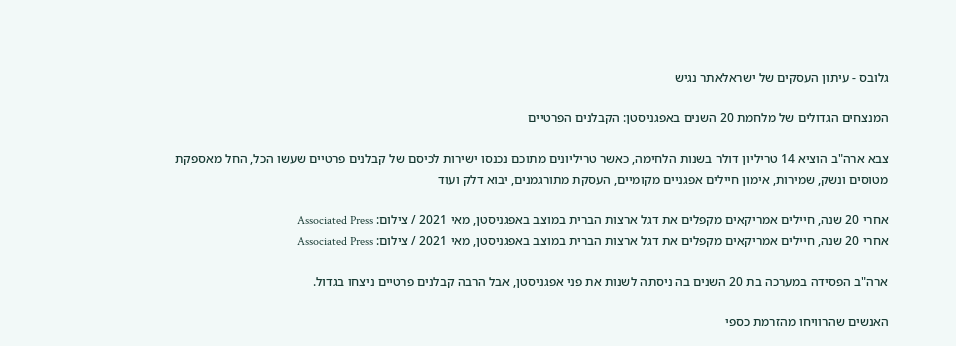גלובס - עיתון העסקים של ישראלאתר נגיש

המנצחים הגדולים של מלחמת 20 השנים באפגניסטן: הקבלנים הפרטיים

צבא ארה"ב הוציא 14 טריליון דולר בשנות הלחימה, כאשר טריליונים מתוכם נכנסו ישירות לכיסם של קבלנים פרטיים שעשו הכל, החל מאספקת מטוסים ונשק, שמירות, אימון חיילים אפגניים מקומיים, העסקת מתורגמנים, יבוא דלק ועוד

אחרי 20 שנה, חיילים אמריקאים מקפלים את דגל ארצות הברית במוצב באפגניסטן, מאי 2021 / צילום: Associated Press
אחרי 20 שנה, חיילים אמריקאים מקפלים את דגל ארצות הברית במוצב באפגניסטן, מאי 2021 / צילום: Associated Press

ארה"ב הפסידה במערכה בת 20 השנים בה ניסתה לשנות את פני אפגניסטן, אבל הרבה קבלנים פרטיים ניצחו בגדול.

האנשים שהרוויחו מהזרמת כספי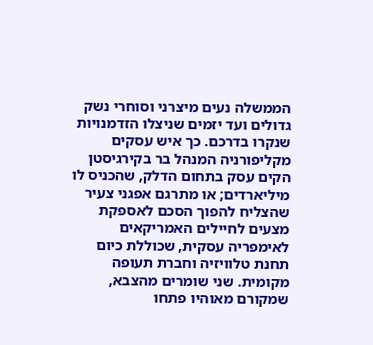הממשלה נעים מיצרני וסוחרי נשק גדולים ועד יזמים שניצלו הזדמנויות שנקרו בדרכם. כך איש עסקים מקליפורניה המנהל בר בקירגיסטן הקים עסק בתחום הדלק, שהכניס לו מיליארדים; או מתרגם אפגני צעיר שהצליח להפוך הסכם לאספקת מצעים לחיילים האמריקאים לאימפריה עסקית, שכוללת כיום תחנת טלוויזיה וחברת תעופה מקומית. שני שומרים מהצבא, שמקורם מאוהיו פתחו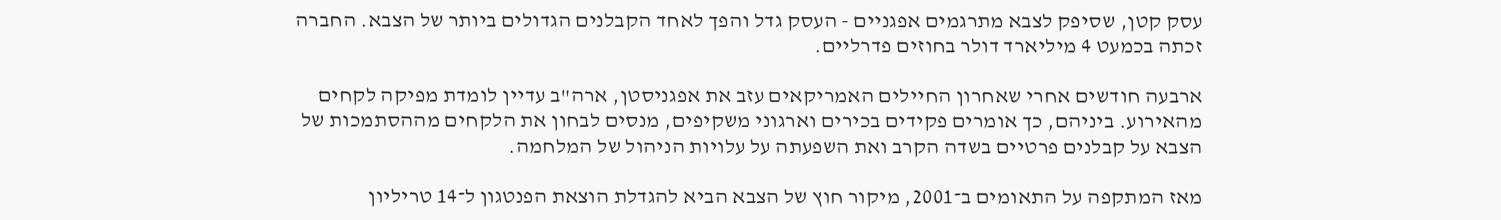עסק קטן, שסיפק לצבא מתרגמים אפגניים - העסק גדל והפך לאחד הקבלנים הגדולים ביותר של הצבא. החברה זכתה בכמעט 4 מיליארד דולר בחוזים פדרליים.

ארבעה חודשים אחרי שאחרון החיילים האמריקאים עזב את אפגניסטן, ארה"ב עדיין לומדת מפיקה לקחים מהאירוע. ביניהם, כך אומרים פקידים בכירים וארגוני משקיפים, מנסים לבחון את הלקחים מההסתמכות של הצבא על קבלנים פרטיים בשדה הקרב ואת השפעתה על עלויות הניהול של המלחמה.

מאז המתקפה על התאומים ב־2001, מיקור חוץ של הצבא הביא להגדלת הוצאת הפנטגון ל־14 טריליון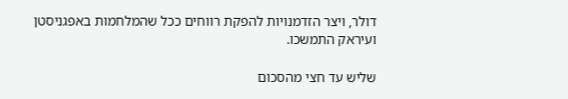דולר, ויצר הזדמנויות להפקת רווחים ככל שהמלחמות באפגניסטן ועיראק התמשכו.

שליש עד חצי מהסכום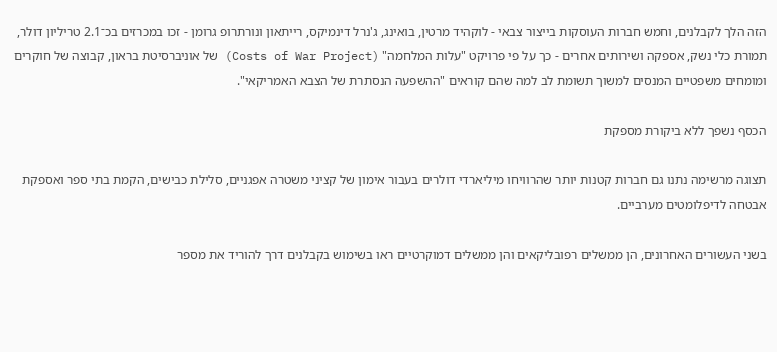הזה הלך לקבלנים, וחמש חברות העוסקות בייצור צבאי - לוקהיד מרטין, בואינג, ג'נרל דינמיקס, רייתאון ונורתרופ גרומן - זכו במכרזים בכ־2.1 טריליון דולר, תמורת כלי נשק, אספקה ושירותים אחרים - כך על פי פרויקט "עלות המלחמה" (Costs of War Project) של אוניברסיטת בראון, קבוצה של חוקרים ומומחים משפטיים המנסים למשוך תשומת לב למה שהם קוראים "ההשפעה הנסתרת של הצבא האמריקאי".

הכסף נשפך ללא ביקורת מספקת

תצוגה מרשימה נתנו גם חברות קטנות יותר שהרוויחו מיליארדי דולרים בעבור אימון של קציני משטרה אפגניים, סלילת כבישים, הקמת בתי ספר ואספקת אבטחה לדיפלומטים מערביים.

בשני העשורים האחרונים, הן ממשלים רפובליקאים והן ממשלים דמוקרטיים ראו בשימוש בקבלנים דרך להוריד את מספר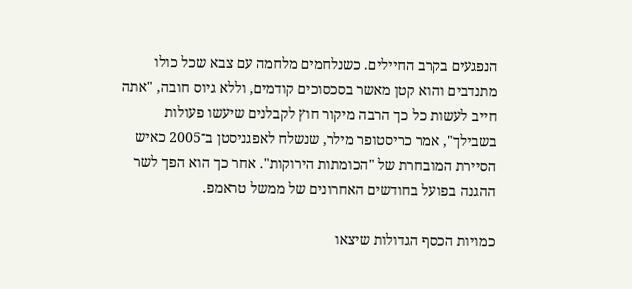הנפגעים בקרב החיילים. כשנלחמים מלחמה עם צבא שכל כולו מתנדבים והוא קטן מאשר בסכסוכים קודמים, וללא גיוס חובה, "אתה חייב לעשות כל כך הרבה מיקור חוץ לקבלנים שיעשו פעולות בשבילך", אמר כריסטופר מילר, שנשלח לאפגניסטן ב־2005 כאיש הסיירת המובחרת של "הכומתות הירוקות". אחר כך הוא הפך לשר ההגנה בפועל בחודשים האחרונים של ממשל טראמפ.

כמויות הכסף הגדולות שיצאו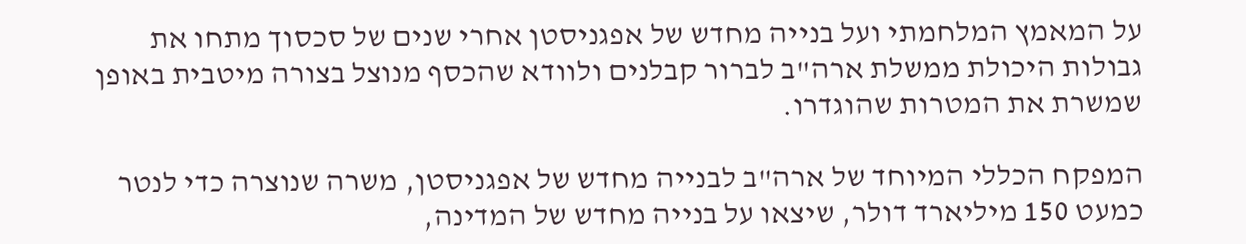על המאמץ המלחמתי ועל בנייה מחדש של אפגניסטן אחרי שנים של סכסוך מתחו את גבולות היכולת ממשלת ארה"ב לברור קבלנים ולוודא שהכסף מנוצל בצורה מיטבית באופן שמשרת את המטרות שהוגדרו.

המפקח הכללי המיוחד של ארה"ב לבנייה מחדש של אפגניסטן, משרה שנוצרה כדי לנטר כמעט 150 מיליארד דולר, שיצאו על בנייה מחדש של המדינה,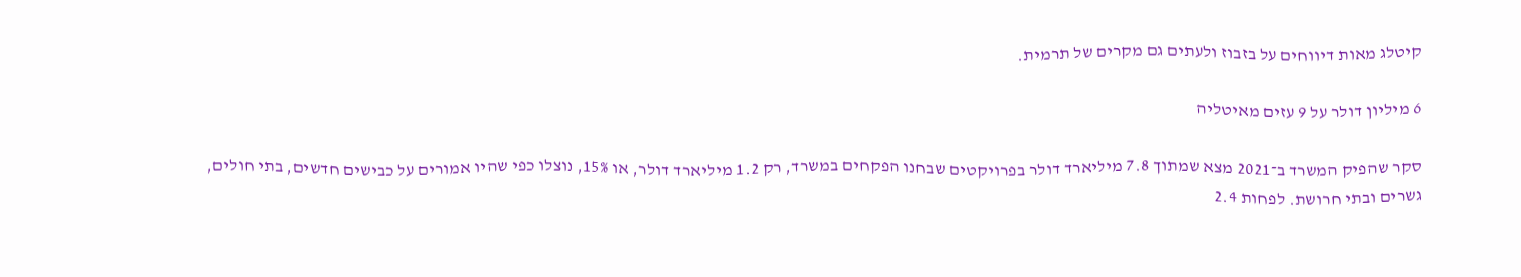קיטלג מאות דיווחים על בזבוז ולעתים גם מקרים של תרמית.

6 מיליון דולר על 9 עזים מאיטליה

סקר שהפיק המשרד ב־2021 מצא שמתוך 7.8 מיליארד דולר בפרויקטים שבחנו הפקחים במשרד, רק 1.2 מיליארד דולר, או 15%, נוצלו כפי שהיו אמורים על כבישים חדשים, בתי חולים, גשרים ובתי חרושת. לפחות 2.4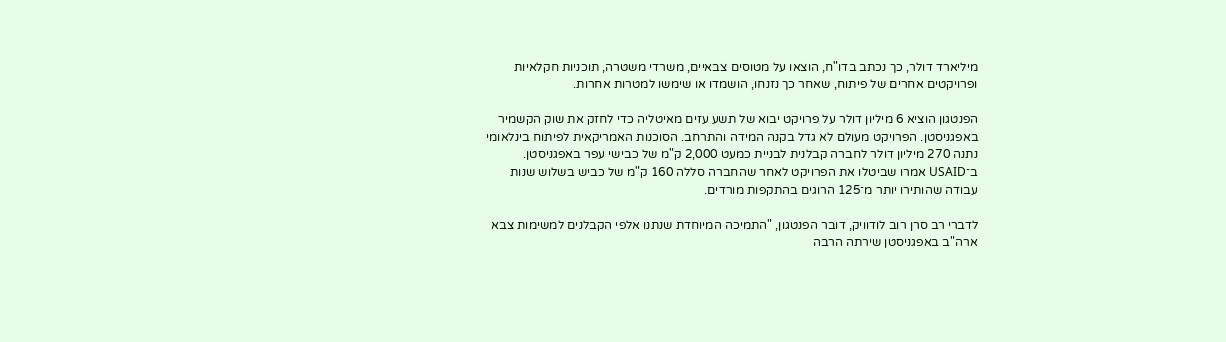מיליארד דולר, כך נכתב בדו"ח, הוצאו על מטוסים צבאיים, משרדי משטרה, תוכניות חקלאיות ופרויקטים אחרים של פיתוח, שאחר כך נזנחו, הושמדו או שימשו למטרות אחרות.

הפנטגון הוציא 6 מיליון דולר על פרויקט יבוא של תשע עזים מאיטליה כדי לחזק את שוק הקשמיר באפגניסטן. הפרויקט מעולם לא גדל בקנה המידה והתרחב. הסוכנות האמריקאית לפיתוח בינלאומי נתנה 270 מיליון דולר לחברה קבלנית לבניית כמעט 2,000 ק"מ של כבישי עפר באפגניסטן. ב־USAID אמרו שביטלו את הפרויקט לאחר שהחברה סללה 160 ק"מ של כביש בשלוש שנות עבודה שהותירו יותר מ־125 הרוגים בהתקפות מורדים.

לדברי רב סרן רוב לודוויק, דובר הפנטגון, "התמיכה המיוחדת שנתנו אלפי הקבלנים למשימות צבא ארה"ב באפגניסטן שירתה הרבה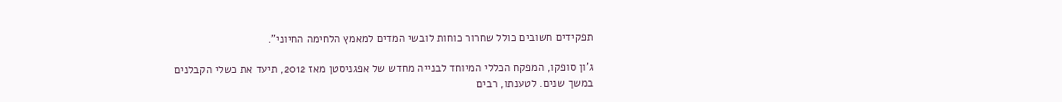תפקידים חשובים כולל שחרור כוחות לובשי המדים למאמץ הלחימה החיוני".

ג'ון סופקו, המפקח הכללי המיוחד לבנייה מחדש של אפגניסטן מאז 2012, תיעד את כשלי הקבלנים במשך שנים. לטענתו, רבים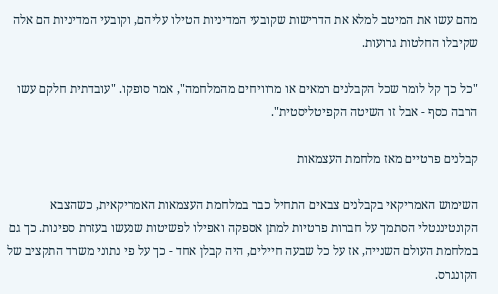מהם עשו את המיטב למלא את הדרישות שקובעי המדיניות הטילו עליהם, וקובעי המדיניות הם אלה שקיבלו החלטות גרועות.

"כל כך קל לומר שכל הקבלנים רמאים או מרוויחים מהמלחמה", אמר סופקו. "עובדתית חלקם עשו הרבה כסף - אבל זו השיטה הקפיטליסטית".

קבלנים פרטיים מאז מלחמת העצמאות

השימוש האמריקאי בקבלנים צבאים התחיל כבר במלחמת העצמאות האמריקאית, כשהצבא הקונטיננטלי הסתמך על חברות פרטיות למתן אספקה ואפילו לפשיטות שנעשו בעזרת ספינות. כך גם במלחמת העולם השנייה, אז על כל שבעה חיילים, היה קבלן אחד - כך על פי נתוני משרד התקציב של הקונגרס.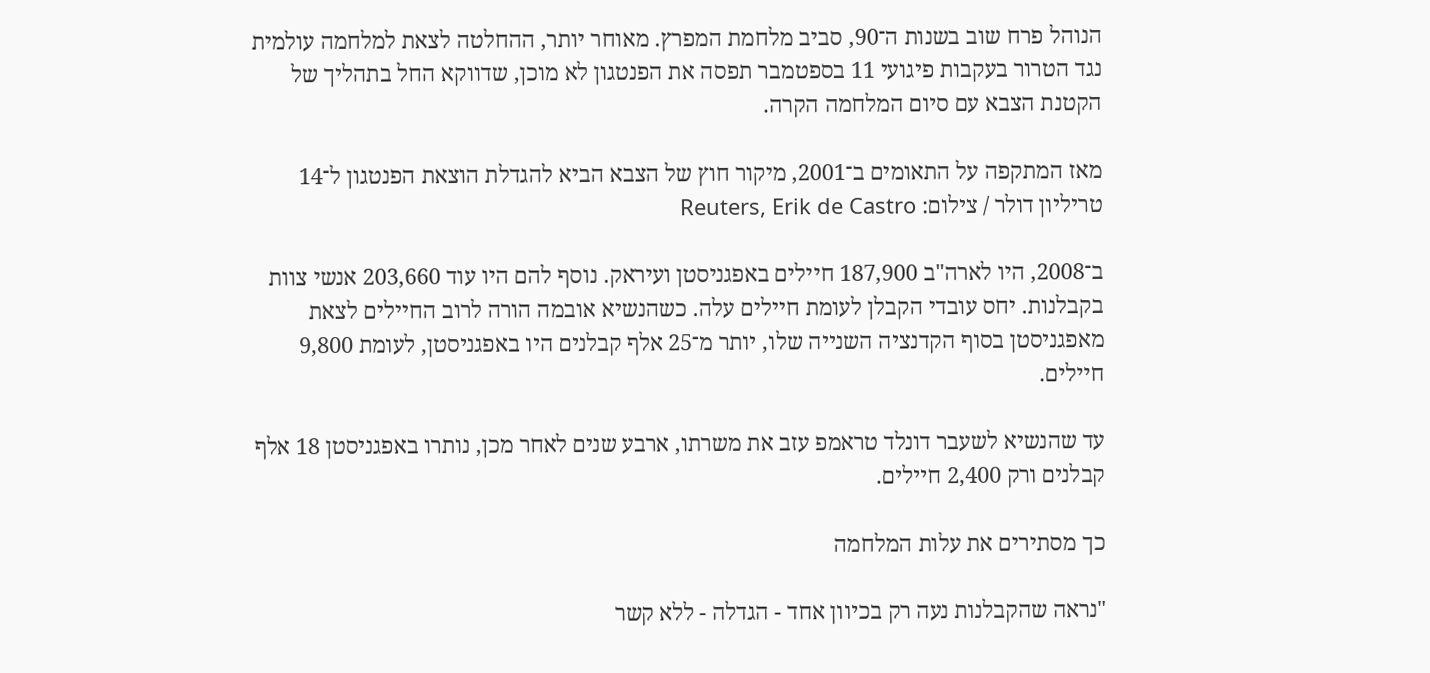הנוהל פרח שוב בשנות ה־90, סביב מלחמת המפרץ. מאוחר יותר, ההחלטה לצאת למלחמה עולמית נגד הטרור בעקבות פיגועי 11 בספטמבר תפסה את הפנטגון לא מוכן, שדווקא החל בתהליך של הקטנת הצבא עם סיום המלחמה הקרה.

מאז המתקפה על התאומים ב־2001, מיקור חוץ של הצבא הביא להגדלת הוצאת הפנטגון ל־14 טריליון דולר / צילום: Reuters, Erik de Castro

ב־2008, היו לארה"ב 187,900 חיילים באפגניסטן ועיראק. נוסף להם היו עוד 203,660 אנשי צוות בקבלנות. יחס עובדי הקבלן לעומת חיילים עלה. כשהנשיא אובמה הורה לרוב החיילים לצאת מאפגניסטן בסוף הקדנציה השנייה שלו, יותר מ־25 אלף קבלנים היו באפגניסטן, לעומת 9,800 חיילים.

עד שהנשיא לשעבר דונלד טראמפ עזב את משרתו, ארבע שנים לאחר מכן, נותרו באפגניסטן 18 אלף קבלנים ורק 2,400 חיילים.

כך מסתירים את עלות המלחמה

"נראה שהקבלנות נעה רק בכיוון אחד - הגדלה - ללא קשר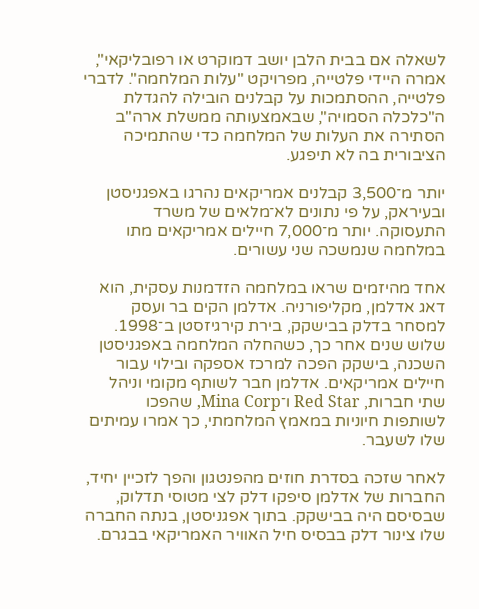לשאלה אם בבית הלבן יושב דמוקרט או רפובליקאי", אמרה היידי פלטייה, מפרויקט "עלות המלחמה". לדברי פלטייה, ההסתמכות על קבלנים הובילה להגדלת ה"כלכלה הסמויה", שבאמצעותה ממשלת ארה"ב הסתירה את העלות של המלחמה כדי שהתמיכה הציבורית בה לא תיפגע.

יותר מ־3,500 קבלנים אמריקאים נהרגו באפגניסטן ובעיראק, על פי נתונים לא־מלאים של משרד התעסוקה. יותר מ־7,000 חיילים אמריקאים מתו במלחמה שנמשכה שני עשורים.

אחד מהיזמים שראו במלחמה הזדמנות עסקית, הוא דאג אדלמן, מקליפורניה. אדלמן הקים בר ועסק למסחר בדלק בבישקק, בירת קירגיזסטן ב־1998. שלוש שנים אחר כך, כשהחלה המלחמה באפגניסטן השכנה, בישקק הפכה למרכז אספקה ובילוי עבור חיילים אמריקאים. אדלמן חבר לשותף מקומי וניהל שתי חברות, Red Star ו־Mina Corp, שהפכו לשותפות חיוניות במאמץ המלחמתי, כך אמרו עמיתים שלו לשעבר.

לאחר שזכה בסדרת חוזים מהפנטגון והפך לזכיין יחיד, החברות של אדלמן סיפקו דלק לצי מטוסי תדלוק, שבסיסם היה בבישקק. בתוך אפגניסטן, בנתה החברה שלו צינור דלק בבסיס חיל האוויר האמריקאי בבגרם.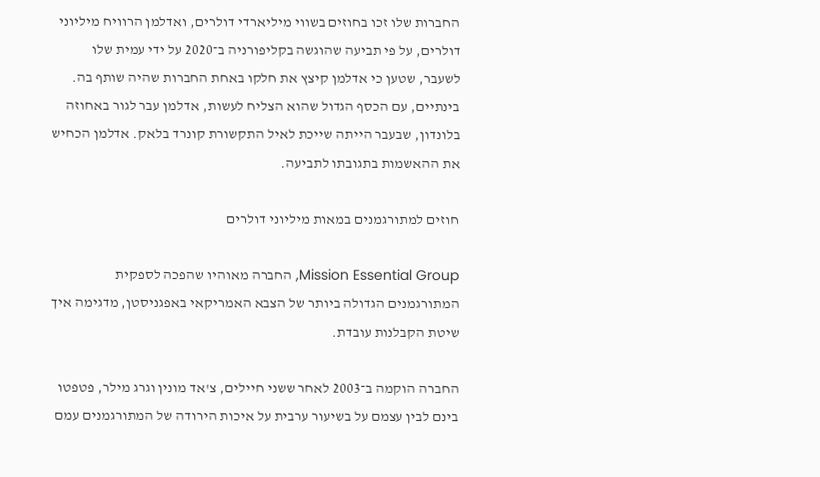החברות שלו זכו בחוזים בשווי מיליארדי דולרים, ואדלמן הרוויח מיליוני דולרים, על פי תביעה שהוגשה בקליפורניה ב־2020 על ידי עמית שלו לשעבר, שטען כי אדלמן קיצץ את חלקו באחת החברות שהיה שותף בה. בינתיים, עם הכסף הגדול שהוא הצליח לעשות, אדלמן עבר לגור באחוזה בלונדון, שבעבר הייתה שייכת לאיל התקשורת קונרד בלאק. אדלמן הכחיש את ההאשמות בתגובתו לתביעה.

חוזים למתורגמנים במאות מיליוני דולרים

Mission Essential Group, החברה מאוהיו שהפכה לספקית המתורגמנים הגדולה ביותר של הצבא האמריקאי באפגניסטן, מדגימה איך שיטת הקבלנות עובדת.

החברה הוקמה ב־2003 לאחר ששני חיילים, צ'אד מונין וגרג מילר, פטפטו בינם לבין עצמם על בשיעור ערבית על איכות הירודה של המתורגמנים עמם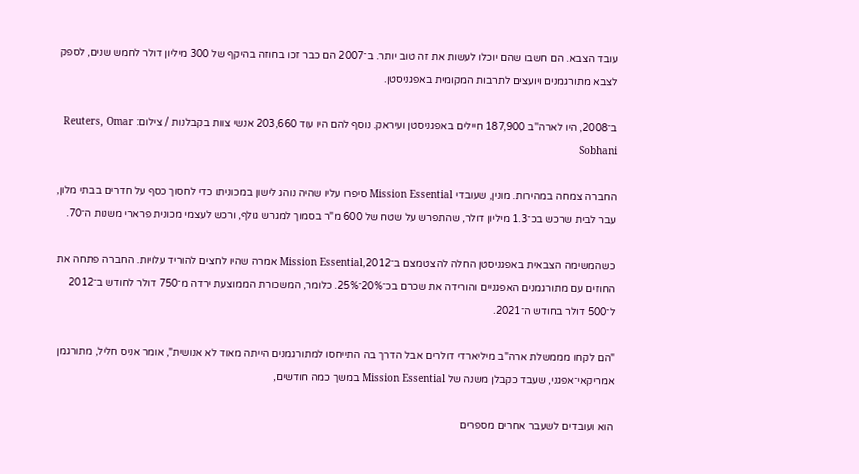עובד הצבא. הם חשבו שהם יוכלו לעשות את זה טוב יותר. ב־2007 הם כבר זכו בחוזה בהיקף של 300 מיליון דולר לחמש שנים, לספק לצבא מתורגמנים ויועצים לתרבות המקומית באפגניסטן.

ב־2008, היו לארה''ב 187,900 חיילים באפגניסטן ועיראק. נוסף להם היו עוד 203,660 אנשי צוות בקבלנות / צילום: Reuters, Omar Sobhani

החברה צמחה במהירות. מונין, שעובדי Mission Essential סיפרו עליו שהיה נוהג לישון במכוניתו כדי לחסוך כסף על חדרים בבתי מלון, עבר לבית שרכש בכ־1.3 מיליון דולר, שהתפרש על שטח של 600 מ"ר בסמוך למגרש גולף, ורכש לעצמי מכונית פרארי משנות ה־70.

כשהמשימה הצבאית באפגניסטן החלה להצטמצם ב־2012,Mission Essential אמרה שהיו לחצים להוריד עלויות. החברה פתחה את החוזים עם מתורגמנים האפגניים והורידה את שכרם בכ־20%־25%. כלומר, המשכורת הממוצעת ירדה מ־750 דולר לחודש ב־2012 ל־500 דולר בחודש ה־2021.

"הם לקחו מממשלת ארה"ב מיליארדי דולרים אבל הדרך בה התייחסו למתורגמנים הייתה מאוד לא אנושית", אומר אניס חליל, מתורגמן אמריקאי־אפגני, שעבד כקבלן משנה של Mission Essential במשך כמה חודשים,

הוא ועובדים לשעבר אחרים מספרים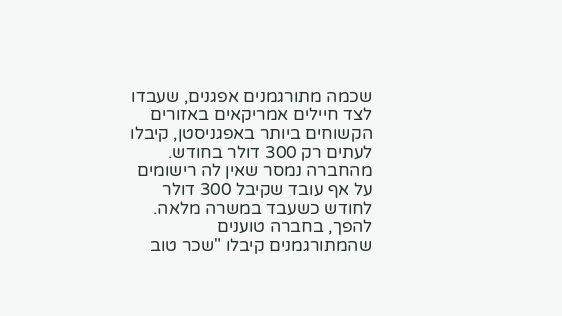שכמה מתורגמנים אפגנים, שעבדו לצד חיילים אמריקאים באזורים הקשוחים ביותר באפגניסטן, קיבלו לעתים רק 300 דולר בחודש. מהחברה נמסר שאין לה רישומים על אף עובד שקיבל 300 דולר לחודש כשעבד במשרה מלאה. להפך, בחברה טוענים שהמתורגמנים קיבלו "שכר טוב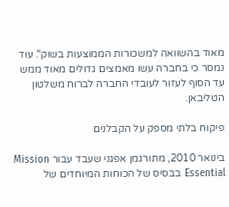מאוד בהשוואה למשכורות הממוצעות בשוק". עוד נמסר כי בחברה עשו מאמצים גדולים מאוד ממש עד הסוף לעזור לעובדי החברה לברוח משלטון הטליבאן.

פיקוח בלתי מספק על הקבלנים

בינואר 2010, מתורגמן אפגני שעבד עבור Mission Essential בבסיס של הכוחות המיוחדים של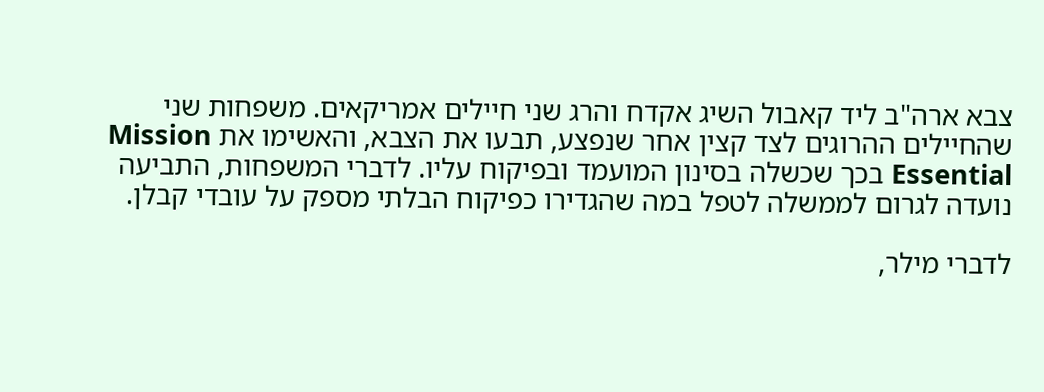צבא ארה"ב ליד קאבול השיג אקדח והרג שני חיילים אמריקאים. משפחות שני שהחיילים ההרוגים לצד קצין אחר שנפצע, תבעו את הצבא, והאשימו את Mission Essential בכך שכשלה בסינון המועמד ובפיקוח עליו. לדברי המשפחות, התביעה נועדה לגרום לממשלה לטפל במה שהגדירו כפיקוח הבלתי מספק על עובדי קבלן.

לדברי מילר,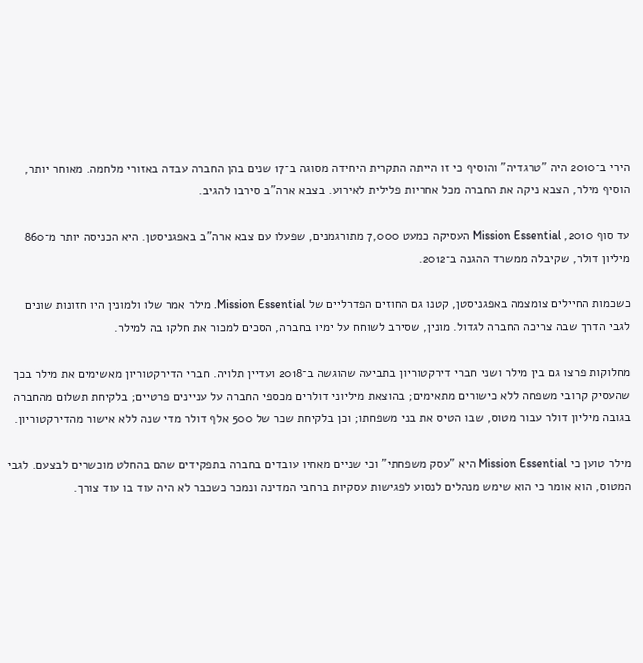הירי ב־2010 היה "טרגדיה" והוסיף כי זו הייתה התקרית היחידה מסוגה ב־17 שנים בהן החברה עבדה באזורי מלחמה. מאוחר יותר, הוסיף מילר, הצבא ניקה את החברה מכל אחריות פלילית לאירוע. בצבא ארה"ב סירבו להגיב.

עד סוף 2010, Mission Essential העסיקה כמעט 7,000 מתורגמנים, שפעלו עם צבא ארה"ב באפגניסטן. היא הכניסה יותר מ־860 מיליון דולר, שקיבלה ממשרד ההגנה ב־2012.

כשכמות החיילים צומצמה באפגניסטן, קטנו גם החוזים הפדרליים של Mission Essential. מילר אמר שלו ולמונין היו חזונות שונים לגבי הדרך שבה צריכה החברה לגדול. מונין, שסירב לשוחח על ימיו בחברה, הסכים למכור את חלקו בה למילר.

מחלוקות פרצו גם בין מילר ושני חברי דירקטוריון בתביעה שהוגשה ב־2018 ועדיין תלויה. חברי הדירקטוריון מאשימים את מילר בכך שהעסיק קרובי משפחה ללא כישורים מתאימים; בהוצאת מיליוני דולרים מכספי החברה על עניינים פרטיים; בלקיחת תשלום מהחברה בגובה מיליון דולר עבור מטוס, שבו הטיס את בני משפחתו; וכן בלקיחת שכר של 500 אלף דולר מדי שנה ללא אישור מהדירקטוריון.

מילר טוען כי Mission Essential היא "עסק משפחתי" וכי שניים מאחיו עובדים בחברה בתפקידים שהם בהחלט מוכשרים לבצעם. לגבי המטוס, הוא אומר כי הוא שימש מנהלים לנסוע לפגישות עסקיות ברחבי המדינה ונמכר כשכבר לא היה עוד בו עוד צורך.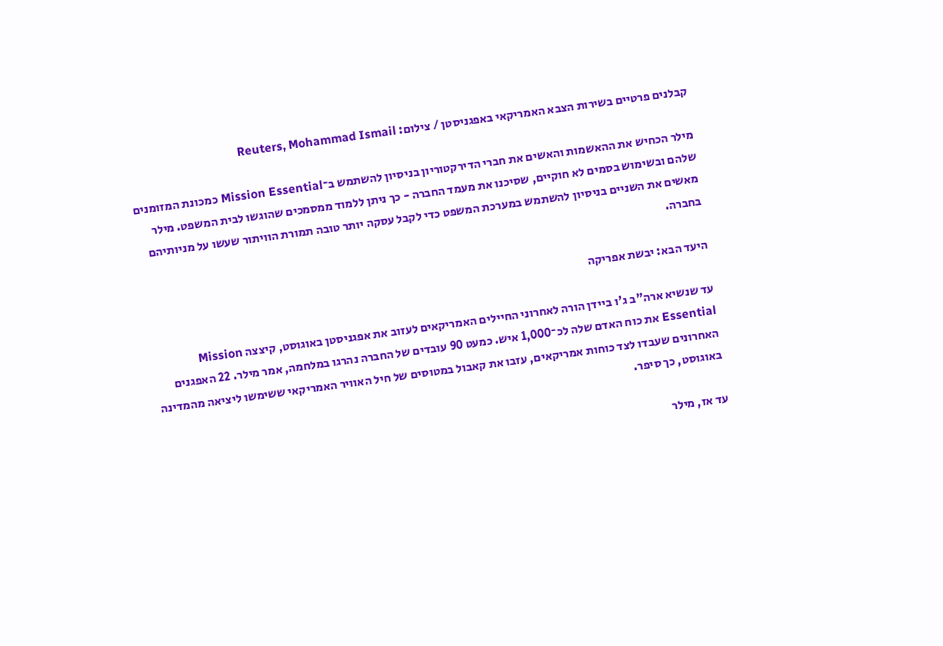קבלנים פרטיים בשירות הצבא האמריקאי באפגניסטן / צילום: Reuters, Mohammad Ismail

מילר הכחיש את ההאשמות והאשים את חברי הדירקטוריון בניסיון להשתמש ב־Mission Essential כמכונת המזומנים שלהם ובשימוש בסמים לא חוקיים, שסיכנו את מעמד החברה - כך ניתן ללמוד ממסמכים שהוגשו לבית המשפט. מילר מאשים את השניים בניסיון להשתמש במערכת המשפט כדי לקבל עסקה יותר טובה תמורת הוויתור שעשו על מניותיהם בחברה.

היעד הבא: יבשת אפריקה

עד שנשיא ארה"ב ג'ו ביידן הורה לאחרוני החיילים האמריקאים לעזוב את אפגניסטן באוגוסט, קיצצה Mission Essential את כוח האדם שלה לכ־1,000 איש. כמעט 90 עובדים של החברה נהרגו במלחמה, אמר מילר. 22 האפגנים האחרונים שעבדו לצד כוחות אמריקאים, עזבו את קאבול במטוסים של חיל האוויר האמריקאי ששימשו ליציאה מהמדינה באוגוסט, כך סיפר.

עד אז, מילר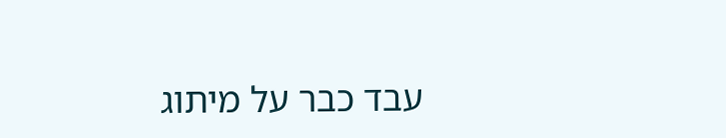עבד כבר על מיתוג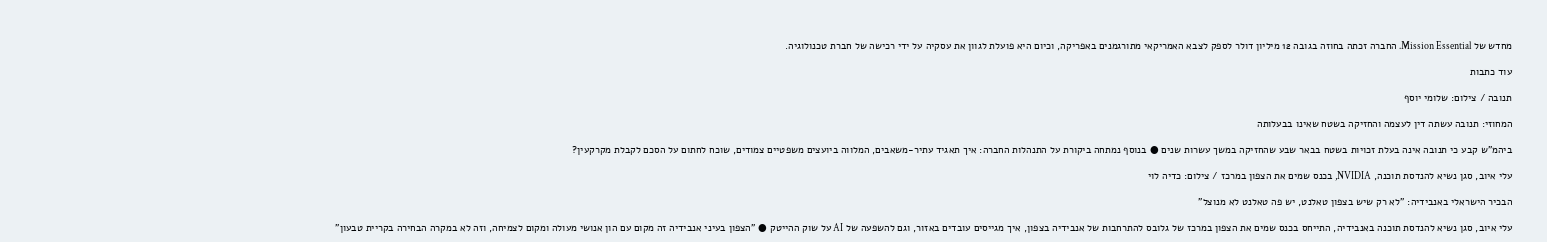מחדש של Mission Essential. החברה זכתה בחוזה בגובה 12 מיליון דולר לספק לצבא האמריקאי מתורגמנים באפריקה, וכיום היא פועלת לגוון את עסקיה על ידי רכישה של חברת טכנולוגיה.

עוד כתבות

תנובה / צילום: שלומי יוסף

המחוזי: תנובה עשתה דין לעצמה והחזיקה בשטח שאינו בבעלותה

ביהמ"ש קבע כי תנובה אינה בעלת זכויות בשטח בבאר שבע שהחזיקה במשך עשרות שנים ● בנוסף נמתחה ביקורת על התנהלות החברה: איך תאגיד עתיר-משאבים, המלווה ביועצים משפטיים צמודים, שוכח לחתום על הסכם לקבלת מקרקעין?

עלי איוב, סגן נשיא להנדסת תוכנה, NVIDIA, בכנס שמים את הצפון במרכז / צילום: כדיה לוי

הבכיר הישראלי באנבידיה: "לא רק שיש בצפון טאלנט, יש פה טאלנט לא מנוצל"

עלי איוב, סגן נשיא להנדסת תוכנה באנבידיה, התייחס בכנס שמים את הצפון במרכז של גלובס להתרחבות של אנבידיה בצפון, איך מגייסים עובדים באזור, וגם להשפעה של AI על שוק ההייטק ● "הצפון בעיני אנבידיה זה מקום עם הון אנושי מעולה ומקום לצמיחה, וזה לא במקרה הבחירה בקריית טבעון"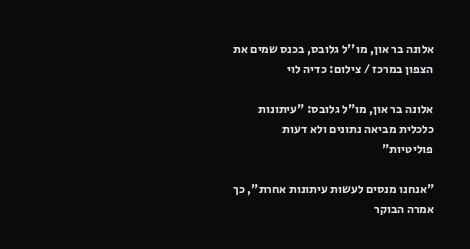אלונה בר און, מו''ל גלובס, בכנס שמים את הצפון במרכז / צילום: כדיה לוי

אלונה בר און, מו"ל גלובס: "עיתונות כלכלית מביאה נתונים ולא דעות פוליטיות"

"אנחנו מנסים לעשות עיתונות אחרת", כך אמרה הבוקר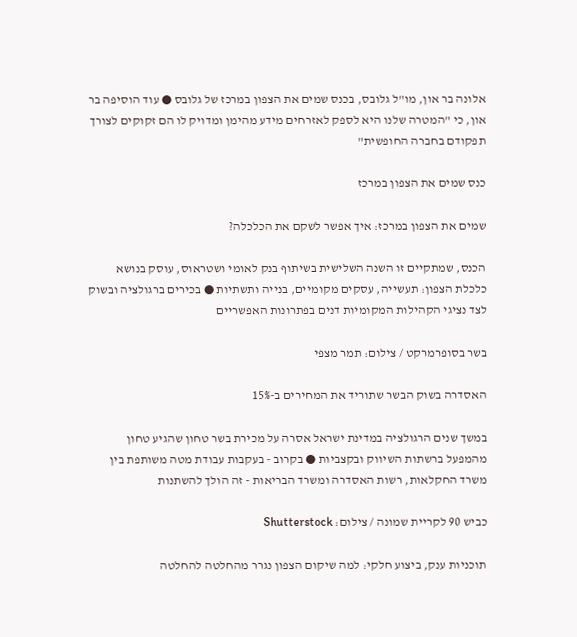אלונה בר און, מו"ל גלובס, בכנס שמים את הצפון במרכז של גלובס ● עוד הוסיפה בר און, כי "המטרה שלנו היא לספק לאזרחים מידע מהימן ומדויק לו הם זקוקים לצורך תפקודם בחברה החופשית"

כנס שמים את הצפון במרכז

שמים את הצפון במרכז: איך אפשר לשקם את הכלכלה?

הכנס, שמתקיים זו השנה השלישית בשיתוף בנק לאומי ושטראוס, עוסק בנושא כלכלת הצפון: תעשייה, עסקים מקומיים, בנייה ותשתיות ● בכירים ברגולציה ובשוק לצד נציגי הקהילות המקומיות דנים בפתרונות האפשריים

בשר בסופרמרקט / צילום: תמר מצפי

האסדרה בשוק הבשר שתוריד את המחירים ב-15%

במשך שנים הרגולציה במדינת ישראל אסרה על מכירת בשר טחון שהגיע טחון מהמפעל ברשתות השיווק ובקצביות ● בקרוב - בעקבות עבודת מטה משותפת בין משרד החקלאות, רשות האסדרה ומשרד הבריאות - זה הולך להשתנות

כביש 90 לקריית שמונה / צילום: Shutterstock

תוכניות ענק, ביצוע חלקי: למה שיקום הצפון נגרר מהחלטה להחלטה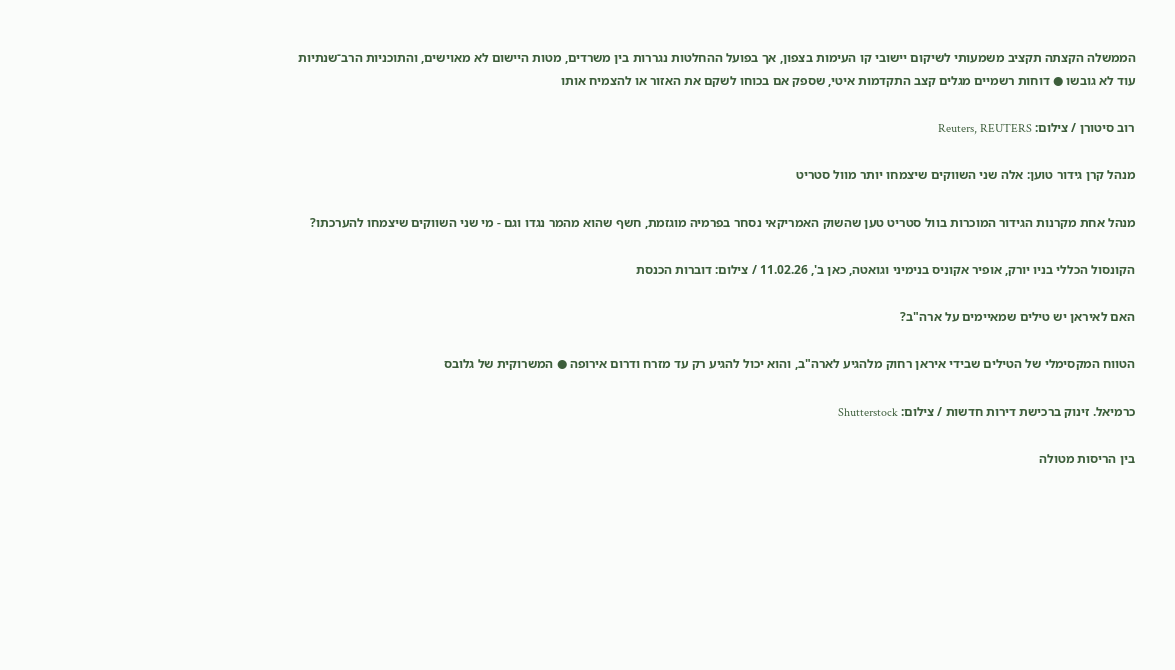הממשלה הקצתה תקציב משמעותי לשיקום יישובי קו העימות בצפון, אך בפועל ההחלטות נגררות בין משרדים, מטות היישום לא מאוישים, והתוכניות הרב־שנתיות עוד לא גובשו ● דוחות רשמיים מגלים קצב התקדמות איטי, שספק אם בכוחו לשקם את האזור או להצמיח אותו

רוב סיטורן / צילום: Reuters, REUTERS

מנהל קרן גידור טוען: אלה שני השווקים שיצמחו יותר מוול סטריט

מנהל אחת מקרנות הגידור המוכרות בוול סטריט טען שהשוק האמריקאי נסחר בפרמיה מוגזמת, חשף שהוא מהמר נגדו וגם - מי שני השווקים שיצמחו להערכתו?

הקונסול הכללי בניו יורק, אופיר אקוניס בנימיני וגואטה, כאן ב', 11.02.26 / צילום: דוברות הכנסת

האם לאיראן יש טילים שמאיימים על ארה"ב?

הטווח המקסימלי של הטילים שבידי איראן רחוק מלהגיע לארה"ב, והוא יכול להגיע רק עד מזרח ודרום אירופה ● המשרוקית של גלובס

כרמיאל. זינוק ברכישת דירות חדשות / צילום: Shutterstock

בין הריסות מטולה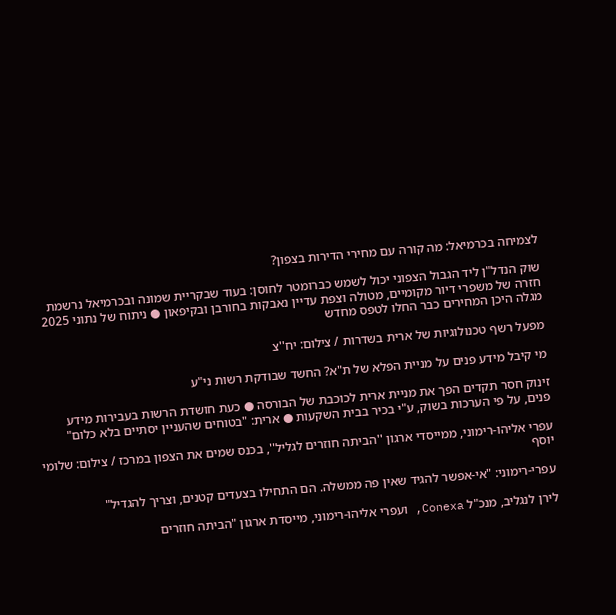לצמיחה בכרמיאל: מה קורה עם מחירי הדירות בצפון?

שוק הנדל"ן ליד הגבול הצפוני יכול לשמש כברומטר לחוסן: בעוד שבקריית שמונה ובכרמיאל נרשמת חזרה של משפרי דיור מקומיים, מטולה וצפת עדיין נאבקות בחורבן ובקיפאון ● ניתוח של נתוני 2025 מגלה היכן המחירים כבר החלו לטפס מחדש

מפעל רשף טכנולוגיות של ארית בשדרות / צילום: יח''צ

מי קיבל מידע פנים על מניית הפלא של ת"א? החשד שבודקת רשות ני"ע

זינוק חסר תקדים הפך את מניית ארית לכוכבת של הבורסה ● כעת חושדת הרשות בעבירות מידע פנים, על פי הערכות בשוק, ע"י בכיר בבית השקעות ● ארית: "בטוחים שהעניין יסתיים בלא כלום"

עפרי אליהו-רימוני, ממייסדי ארגון ''הביתה חוזרים לגליל'', בכנס שמים את הצפון במרכז / צילום: שלומי יוסף

עפרי-רימוני: "אי-אפשר להגיד שאין פה ממשלה. הם התחילו בצעדים קטנים, וצריך להגדיל"

לירן לנגליב, מנכ"ל Conexa, ועפרי אליהו-רימוני, מייסדת ארגון "הביתה חוזרים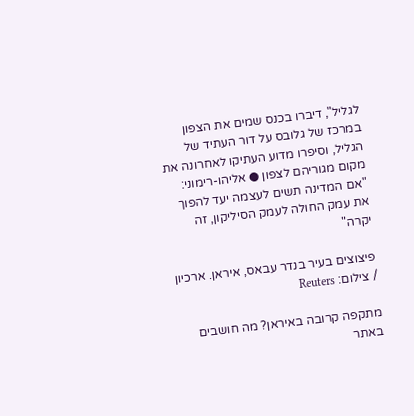לגליל", דיברו בכנס שמים את הצפון במרכז של גלובס על דור העתיד של הגליל, וסיפרו מדוע העתיקו לאחרונה את מקום מגוריהם לצפון ● אליהו-רימוני: "אם המדינה תשים לעצמה יעד להפוך את עמק החולה לעמק הסיליקון, זה יקרה"

פיצוצים בעיר בנדר עבאס, איראן. ארכיון / צילום: Reuters

מתקפה קרובה באיראן? מה חושבים באתר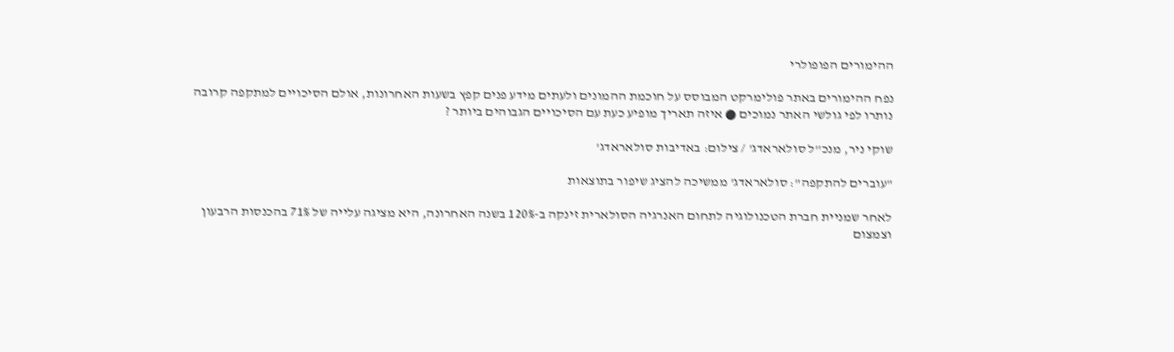ההימורים הפופולרי

נפח ההימורים באתר פולימרקט המבוסס על חוכמת ההמונים ולעתים מידע פנים קפץ בשעות האחרונות, אולם הסיכויים למתקפה קרובה נותרו לפי גולשי האתר נמוכים ● איזה תאריך מופיע כעת עם הסיכויים הגבוהים ביותר ?

שוקי ניר, מנכ''ל סולאראדג' / צילום: באדיבות סולאראדג'

"עוברים להתקפה": סולאראדג' ממשיכה להציג שיפור בתוצאות

לאחר שמניית חברת הטכנולוגיה לתחום האנרגיה הסולארית זינקה ב-120% בשנה האחרונה, היא מציגה עלייה של 71% בהכנסות הרבעון וצמצום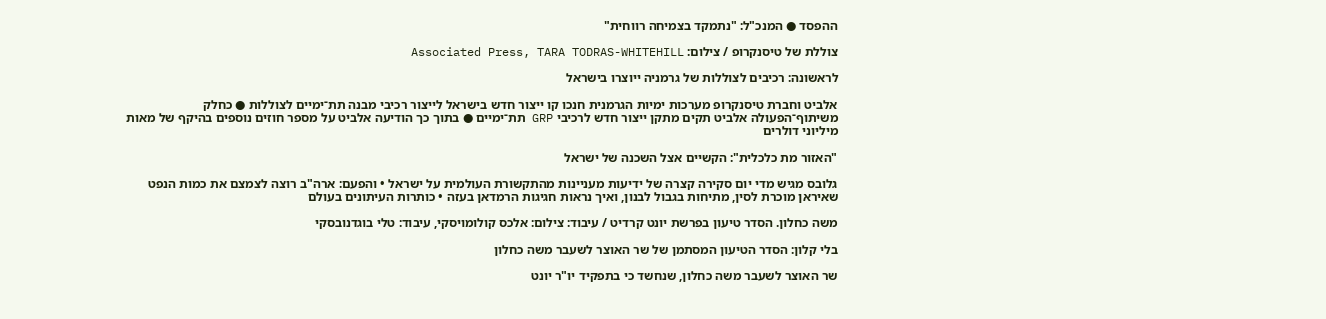ההפסד ● המנכ"ל: "נתמקד בצמיחה רווחית"

צוללת של טיסנקרופ / צילום: Associated Press, TARA TODRAS-WHITEHILL

לראשונה: רכיבים לצוללות של גרמניה ייוצרו בישראל

אלביט וחברת טיסנקרופ מערכות ימיות הגרמנית חנכו קו ייצור חדש בישראל לייצור רכיבי מבנה תת־ימיים לצוללות ● כחלק משיתוף־הפעולה אלביט תקים מתקן ייצור חדש לרכיבי GRP תת־ימיים ● בתוך כך הודיעה אלביט על מספר חוזים נוספים בהיקף של מאות מיליוני דולרים

"האזור מת כלכלית": הקשיים אצל השכנה של ישראל

גלובס מגיש מדי יום סקירה קצרה של ידיעות מעניינות מהתקשורת העולמית על ישראל • והפעם: ארה"ב רוצה לצמצם את כמות הנפט שאיראן מוכרת לסין, מתיחות בגבול לבנון, ואיך נראות חגיגות הרמדאן בעזה • כותרות העיתונים בעולם

משה כחלון. הסדר טיעון בפרשת יונט קרדיט / עיבוד: צילום: אלכס קולומויסקי, עיבוד: טלי בוגדנובסקי

בלי קלון: הסדר הטיעון המסתמן של שר האוצר לשעבר משה כחלון

שר האוצר לשעבר משה כחלון, שנחשד כי בתפקיד יו"ר יונט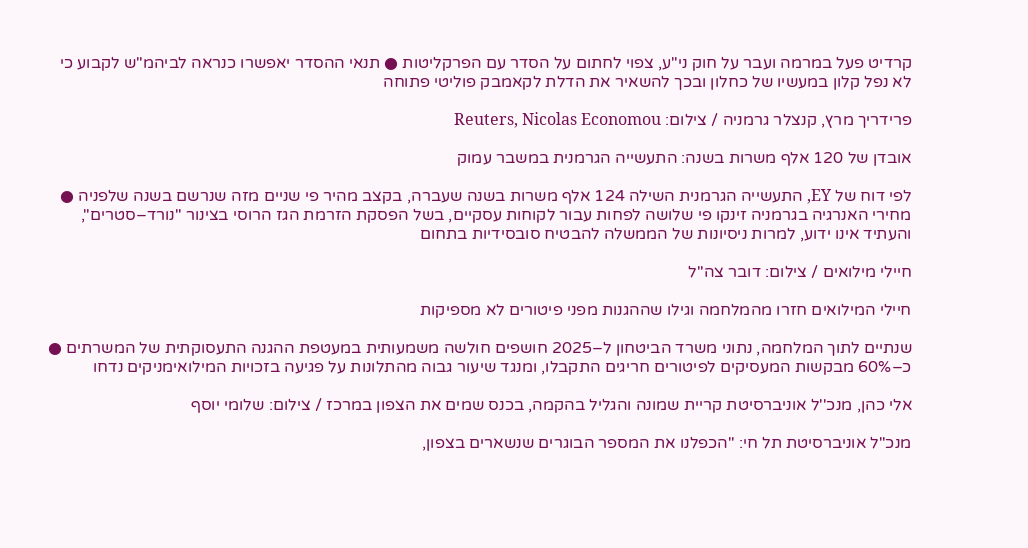קרדיט פעל במרמה ועבר על חוק ני"ע, צפוי לחתום על הסדר עם הפרקליטות ● תנאי ההסדר יאפשרו כנראה לביהמ"ש לקבוע כי לא נפל קלון במעשיו של כחלון ובכך להשאיר את הדלת לקאמבק פוליטי פתוחה

פרידריך מרץ, קנצלר גרמניה / צילום: Reuters, Nicolas Economou

אובדן של 120 אלף משרות בשנה: התעשייה הגרמנית במשבר עמוק

לפי דוח של EY, התעשייה הגרמנית השילה 124 אלף משרות בשנה שעברה, בקצב מהיר פי שניים מזה שנרשם בשנה שלפניה ● מחירי האנרגיה בגרמניה זינקו פי שלושה לפחות עבור לקוחות עסקיים, בשל הפסקת הזרמת הגז הרוסי בצינור "נורד–סטרים", והעתיד אינו ידוע, למרות ניסיונות של הממשלה להבטיח סובסידיות בתחום

חיילי מילואים / צילום: דובר צה''ל

חיילי המילואים חזרו מהמלחמה וגילו שההגנות מפני פיטורים לא מספיקות

שנתיים לתוך המלחמה, נתוני משרד הביטחון ל–2025 חושפים חולשה משמעותית במעטפת ההגנה התעסוקתית של המשרתים ● כ–60% מבקשות המעסיקים לפיטורים חריגים התקבלו, ומנגד שיעור גבוה מהתלונות על פגיעה בזכויות המילואימניקים נדחו

אלי כהן, מנכ''ל אוניברסיטת קריית שמונה והגליל בהקמה, בכנס שמים את הצפון במרכז / צילום: שלומי יוסף

מנכ"ל אוניברסיטת תל חי: "הכפלנו את המספר הבוגרים שנשארים בצפון,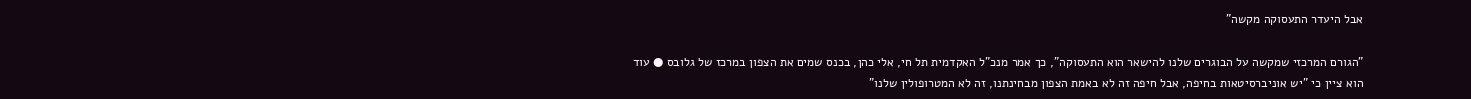אבל היעדר התעסוקה מקשה"

"הגורם המרכזי שמקשה על הבוגרים שלנו להישאר הוא התעסוקה", כך אמר מנכ"ל האקדמית תל חי, אלי כהן, בכנס שמים את הצפון במרכז של גלובס ● עוד הוא ציין כי "יש אוניברסיטאות בחיפה, אבל חיפה זה לא באמת הצפון מבחינתנו, זה לא המטרופולין שלנו"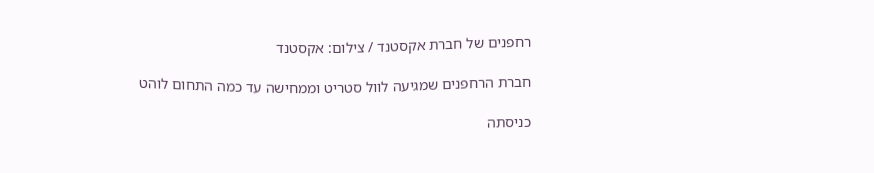רחפנים של חברת אקסטנד / צילום: אקסטנד

חברת הרחפנים שמגיעה לוול סטריט וממחישה עד כמה התחום לוהט

כניסתה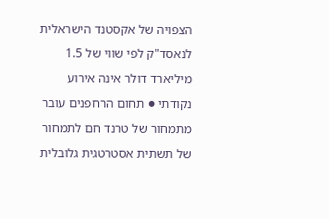הצפויה של אקסטנד הישראלית לנאסד"ק לפי שווי של 1.5 מיליארד דולר אינה אירוע נקודתי ● תחום הרחפנים עובר מתמחור של טרנד חם לתמחור של תשתית אסטרטגית גלובלית